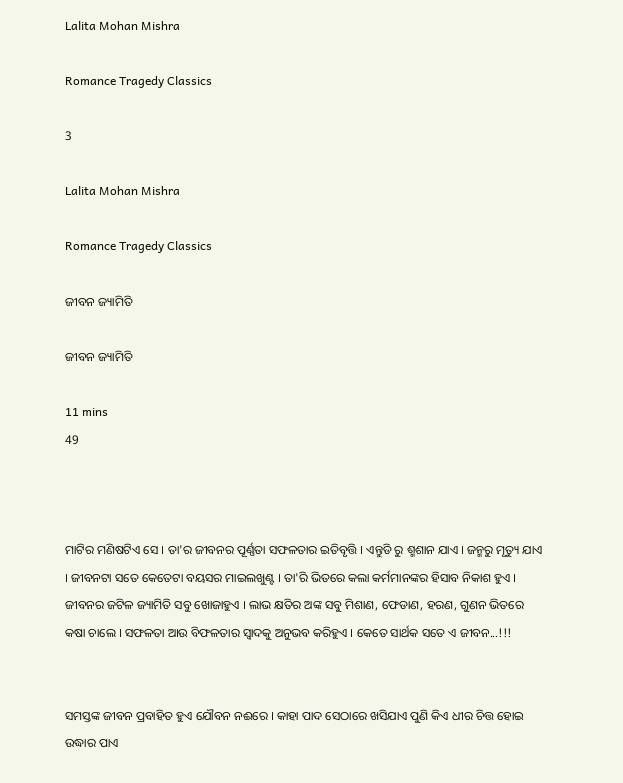Lalita Mohan Mishra

Romance Tragedy Classics

3

Lalita Mohan Mishra

Romance Tragedy Classics

ଜୀବନ ଜ୍ୟାମିତି

ଜୀବନ ଜ୍ୟାମିତି

11 mins
49



ମାଟିର ମଣିଷଟିଏ ସେ । ତା'ର ଜୀବନର ପୂର୍ଣ୍ଣତା ସଫଳତାର ଇତିବୃତ୍ତି । ଏନ୍ତୁଡି ରୁ ଶ୍ମଶାନ ଯାଏ । ଜନ୍ମରୁ ମୃତ୍ୟୁ ଯାଏ । ଜୀବନଟା ସତେ କେତେଟା ବୟସର ମାଇଲଖୁଣ୍ଟ । ତା'ରି ଭିତରେ କଲା କର୍ମମାନଙ୍କର ହିସାବ ନିକାଶ ହୁଏ । ଜୀବନର ଜଟିଳ ଜ୍ୟାମିତି ସବୁ ଖୋଜାହୁଏ । ଲାଭ କ୍ଷତିର ଅଙ୍କ ସବୁ ମିଶାଣ, ଫେଡାଣ, ହରଣ, ଗୁଣନ ଭିତରେ କଷା ଚାଲେ । ସଫଳତା ଆଉ ବିଫଳତାର ସ୍ୱାଦକୁ ଅନୁଭବ କରିହୁଏ । କେତେ ସାର୍ଥକ ସତେ ଏ ଜୀବନ...!!!


ସମସ୍ତଙ୍କ ଜୀବନ ପ୍ରବାହିତ ହୁଏ ଯୌବନ ନଈରେ । କାହା ପାଦ ସେଠାରେ ଖସିଯାଏ ପୁଣି କିଏ ଧୀର ଚିତ୍ତ ହୋଇ ଉଦ୍ଧାର ପାଏ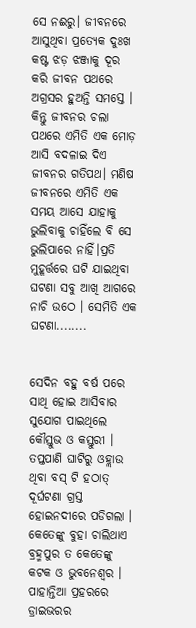ସେ ନଈରୁ। ଜୀବନରେ ଆସୁଥିବା ପ୍ରତ୍ୟେକ ଦୁଃଖ କଷ୍ଟ ଝଡ଼ ଝଞ୍ଜାକୁ ଦୂର କରି ଜୀବନ ପଥରେ ଅଗ୍ରସର ହୁଅନ୍ତି ସମସ୍ତେ । କିନ୍ତୁ ଜୀବନର ଚଲା ପଥରେ ଏମିତି ଏକ ମୋଡ଼ ଆସି ବଦଳାଇ ଦିଏ ଜୀବନର ଗତିପଥ। ମଣିଷ ଜୀବନରେ ଏମିତି ଏକ ସମୟ ଆସେ ଯାହାକୁ ଭୁଲିବାକୁ ଚାହିଁଲେ ବି ସେ ଭୁଲିପାରେ ନାହିଁ।ପ୍ରତି ମୁହୂର୍ତ୍ତରେ ଘଟି ଯାଇଥିବା ଘଟଣା ସବୁ ଆଖି ଆଗରେ ନାଚି ଉଠେ । ସେମିତି ଏକ ଘଟଣା........


ସେଦିନ ବହୁ ବର୍ଷ ପରେ ସାଥି ହୋଇ ଆସିବାର ସୁଯୋଗ ପାଇଥିଲେ କୌସ୍ତୁଭ ଓ କସ୍ତୁରୀ । ତପ୍ତପାଣି ଘାଟିରୁ ଓହ୍ଲାଉ ଥିବା ବସ୍ ଟି ହଠାତ୍ ଦୂର୍ଘଟଣା ଗ୍ରସ୍ତ ହୋଇନଦୀରେ ପଡିଗଲା । କେତେଙ୍କୁ ବୁହା ଚାଲିଥାଏ ବ୍ରହ୍ମପୁର ତ କେତେଙ୍କୁ କଟକ ଓ ଭୁବନେଶ୍ଵର । ପାହାନ୍ତିଆ ପ୍ରହରରେ ଡ୍ରାଇଭରର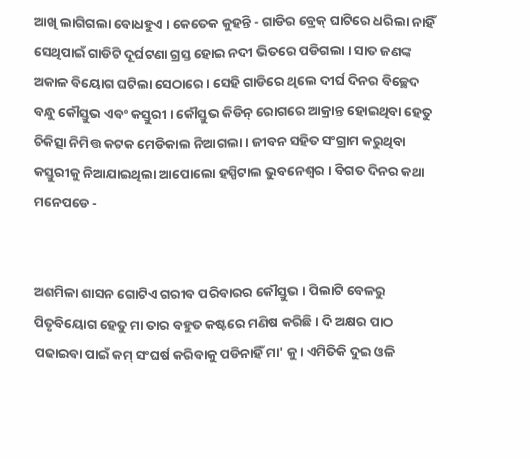ଆଖି ଲାଗିଗଲା ବୋଧହୁଏ । କେତେକ କୁହନ୍ତି - ଗାଡିର ବ୍ରେକ୍ ଘାଟିରେ ଧରିଲା ନାହିଁ ସେଥିପାଇଁ ଗାଡିଟି ଦୂର୍ଘଟଣା ଗ୍ରସ୍ତ ହୋଇ ନଦୀ ଭିତରେ ପଡିଗଲା । ସାତ ଜଣଙ୍କ ଅକାଳ ବିୟୋଗ ଘଟିଲା ସେଠାରେ । ସେହି ଗାଡିରେ ଥିଲେ ଦୀର୍ଘ ଦିନର ବିଚ୍ଛେଦ ବନ୍ଧୁ କୌସ୍ତୁଭ ଏବଂ କସ୍ତୁରୀ । କୌସ୍ତୁଭ କିଡିନ୍ ରୋଗରେ ଆକ୍ରାନ୍ତ ହୋଇଥିବା ହେତୁ ଚିକିତ୍ସା ନିମିତ୍ତ କଟକ ମେଡିକାଲ ନିଆଗଲା । ଜୀବନ ସହିତ ସଂଗ୍ରାମ କରୁଥିବା କସ୍ତୁରୀକୁ ନିଆଯାଇଥିଲା ଆପୋଲୋ ହସ୍ପିଟାଲ ଭୁବନେଶ୍ଵର । ବିଗତ ଦିନର କଥା ମନେପଡେ -


ଅଶମିଳା ଶାସନ ଗୋଟିଏ ଗରୀବ ପରିବାରର କୌସ୍ତୁଭ । ପିଲାଟି ବେଳରୁ ପିତୃବିୟୋଗ ହେତୁ ମା ତାର ବହୁତ କଷ୍ଟରେ ମଣିଷ କରିଛି । ଦି ଅକ୍ଷର ପାଠ ପଢାଇବା ପାଇଁ କମ୍ ସଂଘର୍ଷ କରିବାକୁ ପଡିନାହିଁ ମା' କୁ । ଏମିତିକି ଦୁଇ ଓଳି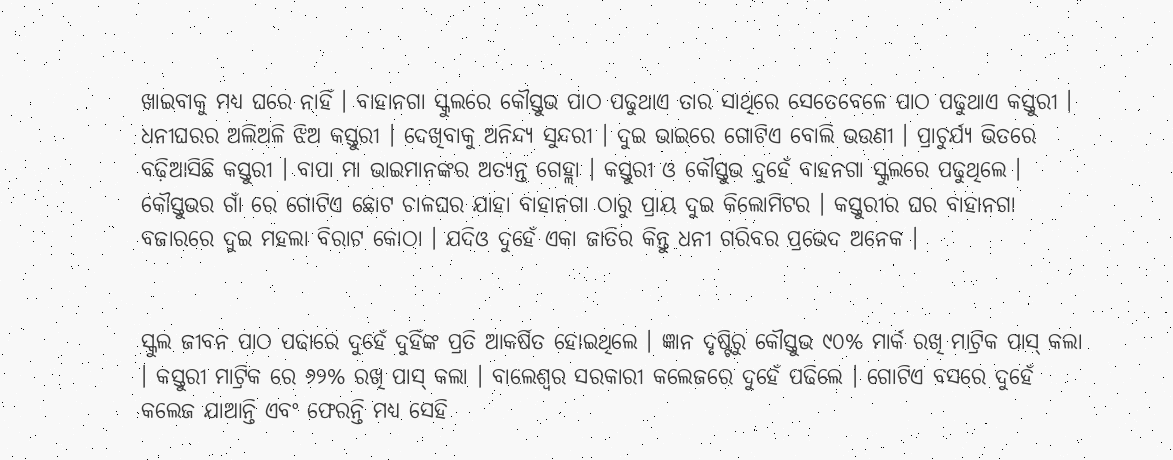ଖାଇବାକୁ ମଧ୍ୟ ଘରେ ନାହିଁ । ବାହାନଗା ସ୍କୁଲରେ କୌସ୍ତୁଭ ପାଠ ପଢୁଥାଏ ତାର ସାଥିରେ ସେତେବେଳେ ପାଠ ପଢୁଥାଏ କସ୍ତୁରୀ । ଧନୀଘରର ଅଲିଅଳି ଝିଅ କସ୍ତୁରୀ । ଦେଖିବାକୁ ଅନିନ୍ଦ୍ୟ ସୁନ୍ଦରୀ । ଦୁଇ ଭାଇରେ ଗୋଟିଏ ବୋଲି ଭଉଣୀ । ପ୍ରାଚୁର୍ଯ୍ୟ ଭିତରେ ବଢ଼ିଆସିଛି କସ୍ତୁରୀ । ବାପା ମା ଭାଇମାନଙ୍କର ଅତ୍ୟନ୍ତ ଗେହ୍ଲା । କସ୍ତୁରୀ ଓ କୌସ୍ତୁଭ ଦୁହେଁ ବାହନଗା ସ୍କୁଲରେ ପଢୁଥିଲେ । କୌସ୍ତୁଭର ଗାଁ ରେ ଗୋଟିଏ ଛୋଟ ଚାଳଘର ଯାହା ବାହାନଗା ଠାରୁ ପ୍ରାୟ ଦୁଇ କିଲୋମିଟର । କସ୍ତୁରୀର ଘର ବାହାନଗା ବଜାରରେ ଦୁଇ ମହଲା ବିରାଟ କୋଠା । ଯଦିଓ ଦୁହେଁ ଏକା ଜାତିର କିନ୍ତୁ ଧନୀ ଗରିବର ପ୍ରଭେଦ ଅନେକ ।


ସ୍କୁଲ ଜୀବନ ପାଠ ପଢାରେ ଦୁହେଁ ଦୁହିଁଙ୍କ ପ୍ରତି ଆକର୍ଷିତ ହୋଇଥିଲେ । ଜ୍ଞାନ ଦୃଷ୍ଟିରୁ କୌସ୍ତୁଭ ୯୦% ମାର୍କ ରଖି ମାଟ୍ରିକ ପାସ୍ କଲା । କସ୍ତୁରୀ ମାଟ୍ରିକ ରେ ୬୨% ରଖି ପାସ୍ କଲା । ବାଲେଶ୍ବର ସରକାରୀ କଲେଜରେ ଦୁହେଁ ପଢିଲେ । ଗୋଟିଏ ବସରେ ଦୁହେଁ କଲେଜ ଯାଆନ୍ତି ଏବଂ ଫେରନ୍ତି ମଧ୍ୟ ସେହି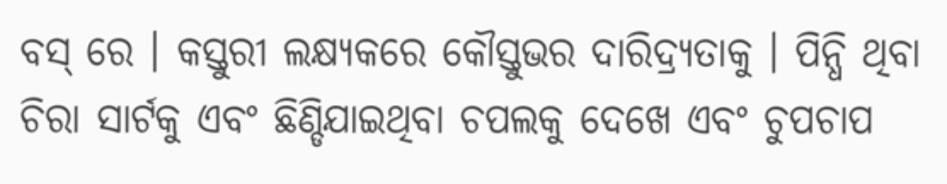ବସ୍ ରେ । କସ୍ତୁରୀ ଲକ୍ଷ୍ୟକରେ କୌସ୍ତୁଭର ଦାରିଦ୍ର୍ୟତାକୁ । ପିନ୍ଧି ଥିବା ଚିରା ସାର୍ଟକୁ ଏବଂ ଛିଣ୍ଡିଯାଇଥିବା ଚପଲକୁ ଦେଖେ ଏବଂ ଚୁପଚାପ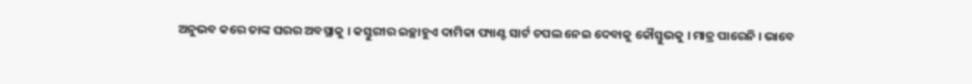ଅନୁଭବ କରେ ତାଙ୍କ ଘରର ଅବସ୍ଥାକୁ । କସ୍ତୁରୀର ଇଚ୍ଛାହୁଏ ଦାମିକା ପ୍ୟାଣ୍ଟ ସାର୍ଟ ଚପଲ ନେଇ ଦେବାକୁ କୌସ୍ତୁଭକୁ । ମାତ୍ର ପାରେନି । ଭାବେ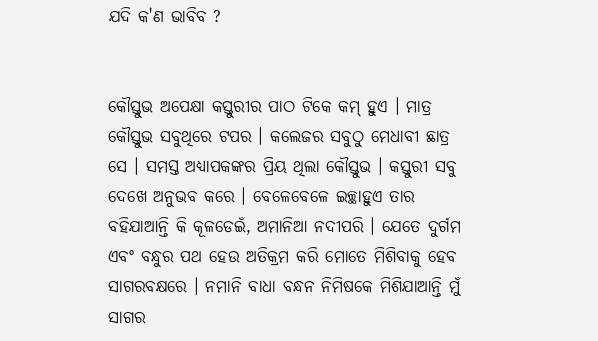ଯଦି କ'ଣ ଭାବିବ ?


କୌସ୍ତୁଭ ଅପେକ୍ଷା କସ୍ତୁରୀର ପାଠ ଟିକେ କମ୍ ହୁଏ । ମାତ୍ର କୌସ୍ତୁଭ ସବୁଥିରେ ଟପର । କଲେଜର ସବୁଠୁ ମେଧାବୀ ଛାତ୍ର ସେ । ସମସ୍ତ ଅଧ୍ୟାପକଙ୍କର ପ୍ରିୟ ଥିଲା କୌସ୍ତୁଭ । କସ୍ତୁରୀ ସବୁ ଦେଖେ ଅନୁଭବ କରେ । ବେଳେବେଳେ ଇଚ୍ଛାହୁଏ ତାର ବହିଯାଆନ୍ତି କି କୂଳଡେଇଁ, ଅମାନିଆ ନଦୀପରି । ଯେତେ ଦୁର୍ଗମ ଏବଂ ବନ୍ଧୁର ପଥ ହେଉ ଅତିକ୍ରମ କରି ମୋତେ ମିଶିବାକୁ ହେବ ସାଗରବକ୍ଷରେ । ନମାନି ବାଧା ବନ୍ଧନ ନିମିଷକେ ମିଶିଯାଆନ୍ତି ମୁଁ ସାଗର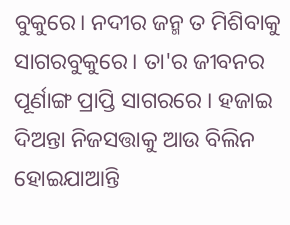ବୁକୁରେ। ନଦୀର ଜନ୍ମ ତ ମିଶିବାକୁ ସାଗରବୁକୁରେ। ତା'ର ଜୀବନର ପୂର୍ଣାଙ୍ଗ ପ୍ରାପ୍ତି ସାଗରରେ । ହଜାଇ ଦିଅନ୍ତା ନିଜସତ୍ତାକୁ ଆଉ ବିଲିନ ହୋଇଯାଆନ୍ତି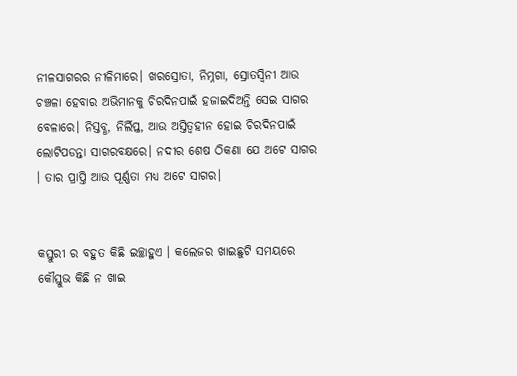ନୀଳସାଗରର ନୀଳିମାରେ। ଖରସ୍ରୋତା, ନିମ୍ନଗା, ସ୍ରୋତସ୍ୱିନୀ ଆଉ ଚଞ୍ଚଳା ହେବାର ଅଭିମାନକୁ ଚିରଦିନପାଇଁ ହଜାଇଦିଅନ୍ତି ସେଇ ସାଗର ବେଳାରେ। ନିସ୍ତବ୍ଧ, ନିର୍ଲିପ୍ତ, ଆଉ ଅସ୍ତିତ୍ୱହୀନ ହୋଇ ଚିରଦିନପାଇଁ ଲୋଟିପଡନ୍ତା ସାଗରବକ୍ଷରେ। ନଦୀର ଶେଷ ଠିକଣା ଯେ ଅଟେ ସାଗର । ତାର ପ୍ରାପ୍ତି ଆଉ ପୂର୍ଣ୍ଣତା ମଧ୍ୟ ଅଟେ ସାଗର।


କସ୍ତୁରୀ ର ବହୁତ କିଛି ଇଚ୍ଛାହୁଏ । କଲେଜର ଖାଇଛୁଟି ସମୟରେ କୌସ୍ତୁଭ କିଛି ନ ଖାଇ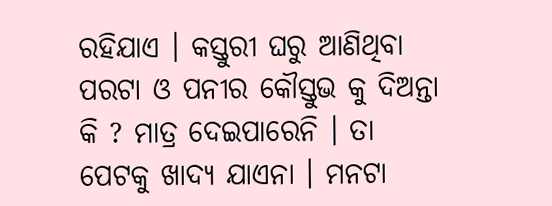ରହିଯାଏ । କସ୍ତୁରୀ ଘରୁ ଆଣିଥିବା ପରଟା ଓ ପନୀର କୌସ୍ତୁଭ କୁ ଦିଅନ୍ତା କି ? ମାତ୍ର ଦେଇପାରେନି । ତା ପେଟକୁ ଖାଦ୍ୟ ଯାଏନା । ମନଟା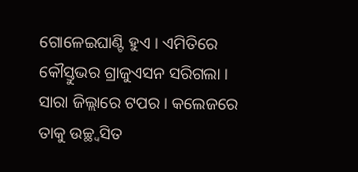ଗୋଳେଇଘାଣ୍ଟି ହୁଏ । ଏମିତିରେ କୌସ୍ତୁଭର ଗ୍ରାଜୁଏସନ ସରିଗଲା । ସାରା ଜିଲ୍ଲାରେ ଟପର । କଲେଜରେ ତାକୁ ଉଚ୍ଛ୍ୱସିତ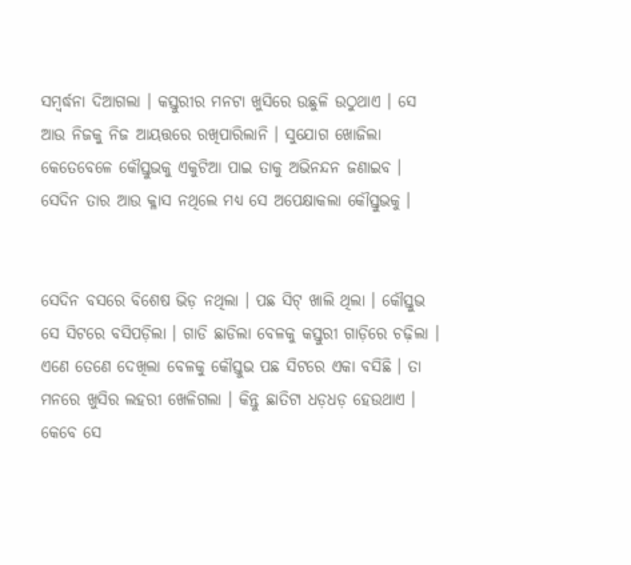ସମ୍ବର୍ଦ୍ଧନା ଦିଆଗଲା । କସ୍ତୁରୀର ମନଟା ଖୁସିରେ ଉଛୁଳି ଉଠୁଥାଏ । ସେ ଆଉ ନିଜକୁ ନିଜ ଆୟତ୍ତରେ ରଖିପାରିଲାନି । ସୁଯୋଗ ଖୋଜିଲା କେତେବେଳେ କୌସ୍ତୁଭକୁ ଏକୁଟିଆ ପାଇ ତାକୁ ଅଭିନନ୍ଦନ ଜଣାଇବ । ସେଦିନ ତାର ଆଉ କ୍ଳାସ ନଥିଲେ ମଧ୍ୟ ସେ ଅପେକ୍ଷାକଲା କୌସ୍ତୁଭକୁ ।


ସେଦିନ ବସରେ ବିଶେଷ ଭିଡ଼ ନଥିଲା । ପଛ ସିଟ୍ ଖାଲି ଥିଲା । କୌସ୍ତୁଭ ସେ ସିଟରେ ବସିପଡ଼ିଲା । ଗାଡି ଛାଡିଲା ବେଳକୁ କସ୍ତୁରୀ ଗାଡ଼ିରେ ଚଢ଼ିଲା । ଏଣେ ତେଣେ ଦେଖିଲା ବେଳକୁ କୌସ୍ତୁଭ ପଛ ସିଟରେ ଏକା ବସିଛି । ତା ମନରେ ଖୁସିର ଲହରୀ ଖେଳିଗଲା । କିନ୍ତୁ ଛାତିଟା ଧଡ଼ଧଡ଼ ହେଉଥାଏ । କେବେ ସେ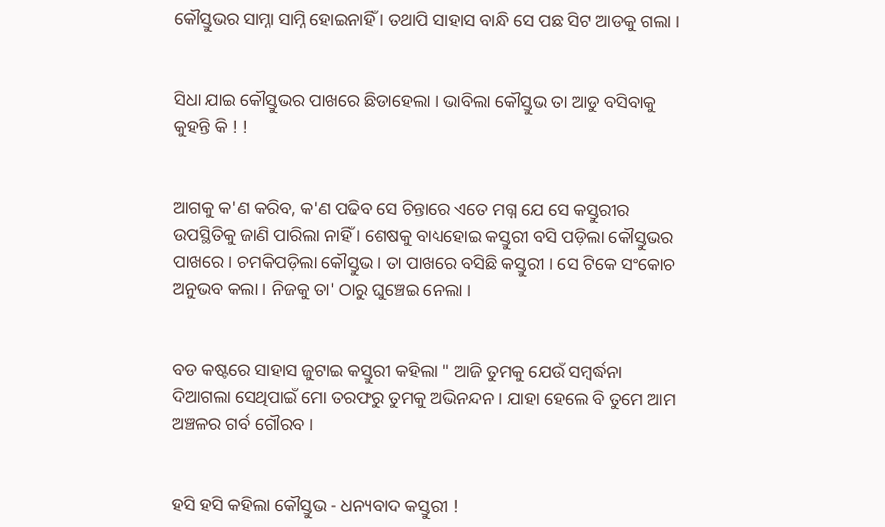କୌସ୍ତୁଭର ସାମ୍ନା ସାମ୍ନି ହୋଇନାହିଁ । ତଥାପି ସାହାସ ବାନ୍ଧି ସେ ପଛ ସିଟ ଆଡକୁ ଗଲା ।


ସିଧା ଯାଇ କୌସ୍ତୁଭର ପାଖରେ ଛିଡାହେଲା । ଭାବିଲା କୌସ୍ତୁଭ ତା ଆଡୁ ବସିବାକୁ କୁହନ୍ତି କି ! !


ଆଗକୁ କ'ଣ କରିବ, କ'ଣ ପଢିବ ସେ ଚିନ୍ତାରେ ଏତେ ମଗ୍ନ ଯେ ସେ କସ୍ତୁରୀର ଉପସ୍ଥିତିକୁ ଜାଣି ପାରିଲା ନାହିଁ । ଶେଷକୁ ବାଧ୍ୟହୋଇ କସ୍ତୁରୀ ବସି ପଡ଼ିଲା କୌସ୍ତୁଭର ପାଖରେ। ଚମକିପଡ଼ିଲା କୌସ୍ତୁଭ। ତା ପାଖରେ ବସିଛି କସ୍ତୁରୀ । ସେ ଟିକେ ସଂକୋଚ ଅନୁଭବ କଲା । ନିଜକୁ ତା' ଠାରୁ ଘୁଞ୍ଚେଇ ନେଲା ।


ବଡ କଷ୍ଟରେ ସାହାସ ଜୁଟାଇ କସ୍ତୁରୀ କହିଲା " ଆଜି ତୁମକୁ ଯେଉଁ ସମ୍ବର୍ଦ୍ଧନା ଦିଆଗଲା ସେଥିପାଇଁ ମୋ ତରଫରୁ ତୁମକୁ ଅଭିନନ୍ଦନ । ଯାହା ହେଲେ ବି ତୁମେ ଆମ ଅଞ୍ଚଳର ଗର୍ବ ଗୌରବ ।


ହସି ହସି କହିଲା କୌସ୍ତୁଭ - ଧନ୍ୟବାଦ କସ୍ତୁରୀ !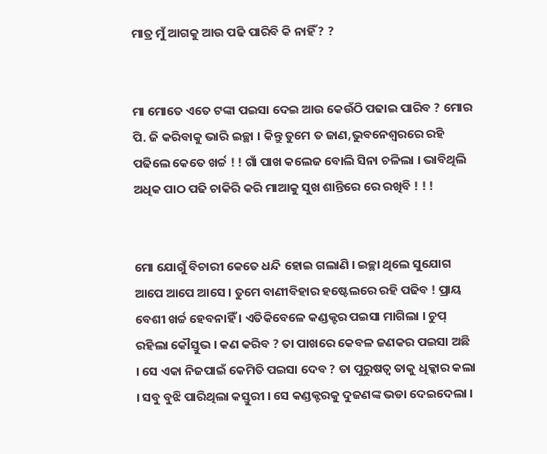ମାତ୍ର ମୁଁ ଆଗକୁ ଆଉ ପଢି ପାରିବି କି ନାହିଁ ? ?


ମା ମୋତେ ଏତେ ଟଙ୍କା ପଇସା ଦେଇ ଆଉ କେଉଁଠି ପଢାଇ ପାରିବ ? ମୋର ପି. ଜି କରିବାକୁ ଭାରି ଇଚ୍ଛା । କିନ୍ତୁ ତୁମେ ତ ଜାଣ,ଭୁବନେଶ୍ୱରରେ ରହି ପଢିଲେ କେତେ ଖର୍ଚ୍ଚ ! ! ଗାଁ ପାଖ କଲେଜ ବୋଲି ସିନା ଚଳିଲା । ଭାବିଥିଲି ଅଧିକ ପାଠ ପଢି ଚାକିରି କରି ମାଆକୁ ସୁଖ ଶାନ୍ତିରେ ରେ ରଖିବି ! ! !


ମୋ ଯୋଗୁଁ ବିଚାରୀ କେତେ ଧନ୍ଦି ହୋଇ ଗଲାଣି । ଇଚ୍ଛା ଥିଲେ ସୁଯୋଗ ଆପେ ଆପେ ଆସେ । ତୁମେ ବାଣୀବିହାର ହଷ୍ଟେଲରେ ରହି ପଢିବ ! ପ୍ରାୟ ବେଶୀ ଖର୍ଚ୍ଚ ହେବନାହିଁ । ଏତିକିବେଳେ କଣ୍ଡକ୍ଟର ପଇସା ମାଗିଲା । ଚୁପ୍ ରହିଲା କୌସ୍ତୁଭ । କଣ କରିବ ? ତା ପାଖରେ କେବଳ ଜଣକର ପଇସା ଅଛି । ସେ ଏକା ନିଜପାଇଁ କେମିତି ପଇସା ଦେବ ? ତା ପୁରୁଷତ୍ବ ତାକୁ ଧିକ୍କାର କଲା । ସବୁ ବୁଝି ପାରିଥିଲା କସ୍ତୁରୀ । ସେ କଣ୍ଡକ୍ଟରକୁ ଦୁଜଣଙ୍କ ଭଡା ଦେଇଦେଲା ।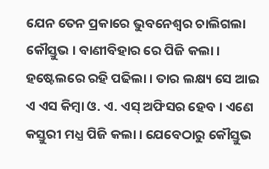ଯେନ ତେନ ପ୍ରକାରେ ଭୁବନେଶ୍ୱର ଚାଲିଗଲା କୌସ୍ତୁଭ । ବାଣୀବିହାର ରେ ପିଜି କଲା । ହଷ୍ଟେଲରେ ରହି ପଢିଲା । ତାର ଲକ୍ଷ୍ୟ ସେ ଆଇ ଏ ଏସ କିମ୍ବା ଓ. ଏ. ଏସ୍ ଅଫିସର ହେବ । ଏଣେ କସ୍ତୁରୀ ମଧ୍ଯ ପିଜି କଲା । ଯେବେଠାରୁ କୌସ୍ତୁଭ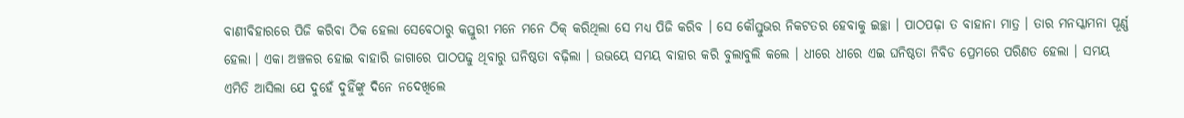ବାଣୀବିହାରରେ ପିଜି କରିବା ଠିକ ହେଲା ସେବେଠାରୁ କସ୍ତୁରୀ ମନେ ମନେ ଠିକ୍ କରିଥିଲା ସେ ମଧ୍ୟ ପିଜି କରିବ । ସେ କୌସ୍ତୁଭର ନିକଟତର ହେବାକୁ ଇଚ୍ଛା । ପାଠପଢ଼ା ତ ବାହାନା ମାତ୍ର । ତାର ମନସ୍କାମନା ପୂର୍ଣ୍ଣ ହେଲା । ଏକା ଅଞ୍ଚଳର ହୋଇ ବାହାରି ଜାଗାରେ ପାଠପଢୁ ଥିବାରୁ ଘନିଷ୍ଠତା ବଢ଼ିଲା । ଉଭୟେ ସମୟ ବାହାର କରି ବୁଲାବୁଲି କଲେ । ଧୀରେ ଧୀରେ ଏଇ ଘନିଷ୍ଠତା ନିବିଡ ପ୍ରେମରେ ପରିଣତ ହେଲା । ସମୟ ଏମିତି ଆସିଲା ଯେ ଦୁହେଁ ଦୁହିଁଙ୍କୁ ଦିନେ ନଦେଖିଲେ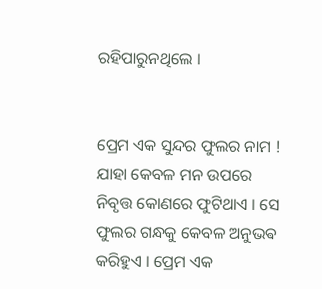ରହିପାରୁନଥିଲେ ।


ପ୍ରେମ ଏକ ସୁନ୍ଦର ଫୁଲର ନାମ ! ଯାହା କେବଳ ମନ ଉପରେ ନିବୃତ୍ତ କୋଣରେ ଫୁଟିଥାଏ । ସେ ଫୁଲର ଗନ୍ଧକୁ କେବଳ ଅନୁଭଵ କରିହୁଏ । ପ୍ରେମ ଏକ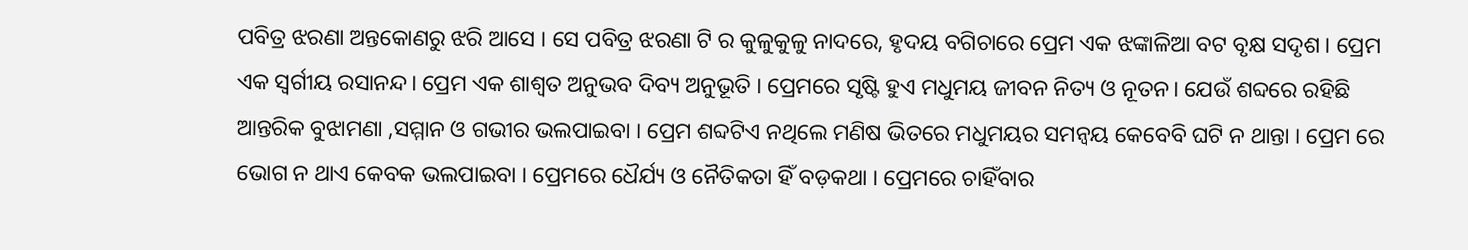ପବିତ୍ର ଝରଣା ଅନ୍ତକୋଣରୁ ଝରି ଆସେ । ସେ ପବିତ୍ର ଝରଣା ଟି ର କୁଳୁକୁଳୁ ନାଦରେ, ହୃଦୟ ବଗିଚାରେ ପ୍ରେମ ଏକ ଝଙ୍କାଳିଆ ବଟ ବୃକ୍ଷ ସଦୃଶ । ପ୍ରେମ ଏକ ସ୍ବର୍ଗୀୟ ରସାନନ୍ଦ। ପ୍ରେମ ଏକ ଶାଶ୍ୱତ ଅନୁଭବ ଦିବ୍ୟ ଅନୁଭୂତି । ପ୍ରେମରେ ସୃଷ୍ଟି ହୁଏ ମଧୁମୟ ଜୀବନ ନିତ୍ୟ ଓ ନୂତନ। ଯେଉଁ ଶବ୍ଦରେ ରହିଛି ଆନ୍ତରିକ ବୁଝାମଣା ,ସମ୍ମାନ ଓ ଗଭୀର ଭଲପାଇବା । ପ୍ରେମ ଶବ୍ଦଟିଏ ନଥିଲେ ମଣିଷ ଭିତରେ ମଧୁମୟର ସମନ୍ୱୟ କେବେବି ଘଟି ନ ଥାନ୍ତା । ପ୍ରେମ ରେ ଭୋଗ ନ ଥାଏ କେବକ ଭଲପାଇବା । ପ୍ରେମରେ ଧୈର୍ଯ୍ୟ ଓ ନୈତିକତା ହିଁ ବଡ଼କଥା । ପ୍ରେମରେ ଚାହିଁବାର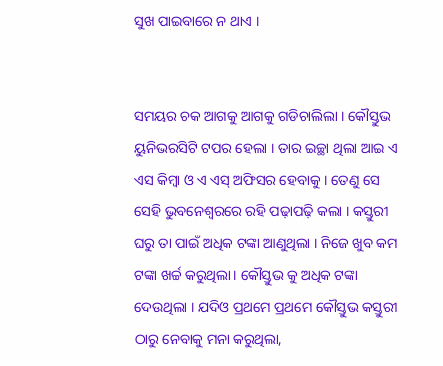ସୁଖ ପାଇବାରେ ନ ଥାଏ ।


ସମୟର ଚକ ଆଗକୁ ଆଗକୁ ଗଡିଚାଲିଲା । କୌସ୍ତୁଭ ୟୁନିଭରସିଟି ଟପର ହେଲା । ତାର ଇଚ୍ଛା ଥିଲା ଆଇ ଏ ଏସ କିମ୍ବା ଓ ଏ ଏସ୍ ଅଫିସର ହେବାକୁ । ତେଣୁ ସେ ସେହି ଭୁବନେଶ୍ୱରରେ ରହି ପଢ଼ାପଢ଼ି କଲା । କସ୍ତୁରୀ ଘରୁ ତା ପାଇଁ ଅଧିକ ଟଙ୍କା ଆଣୁଥିଲା । ନିଜେ ଖୁବ କମ ଟଙ୍କା ଖର୍ଚ୍ଚ କରୁଥିଲା। କୌସ୍ତୁଭ କୁ ଅଧିକ ଟଙ୍କା ଦେଉଥିଲା । ଯଦିଓ ପ୍ରଥମେ ପ୍ରଥମେ କୌସ୍ତୁଭ କସ୍ତୁରୀ ଠାରୁ ନେବାକୁ ମନା କରୁଥିଲା,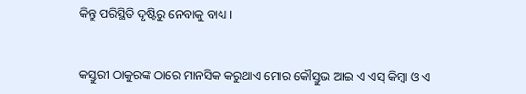କିନ୍ତୁ ପରିସ୍ଥିତି ଦୃଷ୍ଟିରୁ ନେବାକୁ ବାଧ୍ୟ ।


କସ୍ତୁରୀ ଠାକୁରଙ୍କ ଠାରେ ମାନସିକ କରୁଥାଏ ମୋର କୌସ୍ତୁଭ ଆଇ ଏ ଏସ୍ କିମ୍ବା ଓ ଏ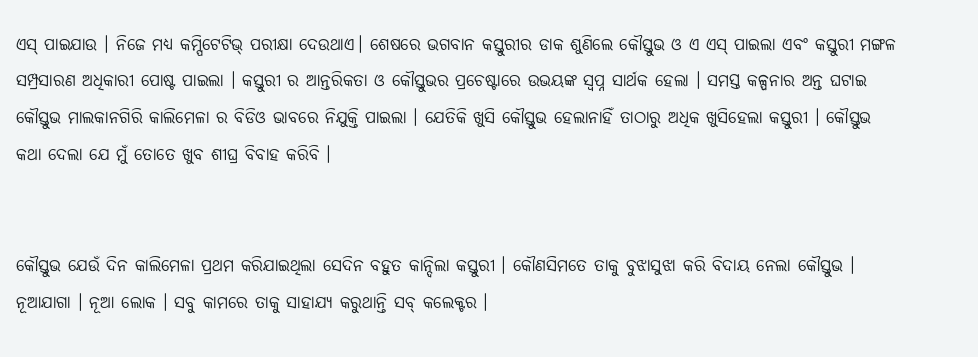ଏସ୍ ପାଇଯାଉ । ନିଜେ ମଧ୍ୟ କମ୍ପିଟେଟିଭ୍ ପରୀକ୍ଷା ଦେଉଥାଏ। ଶେଷରେ ଭଗବାନ କସ୍ତୁରୀର ଡାକ ଶୁଣିଲେ କୌସ୍ତୁଭ ଓ ଏ ଏସ୍ ପାଇଲା ଏବଂ କସ୍ତୁରୀ ମଙ୍ଗଳ ସମ୍ପ୍ରସାରଣ ଅଧିକାରୀ ପୋଷ୍ଟ ପାଇଲା । କସ୍ତୁରୀ ର ଆନ୍ତରିକତା ଓ କୌସ୍ତୁଭର ପ୍ରଚେଷ୍ଟାରେ ଉଭୟଙ୍କ ସ୍ୱପ୍ନ ସାର୍ଥକ ହେଲା । ସମସ୍ତ କଳ୍ପନାର ଅନ୍ତ ଘଟାଇ କୌସ୍ତୁଭ ମାଲକାନଗିରି କାଲିମେଳା ର ବିଡିଓ ଭାବରେ ନିଯୁକ୍ତି ପାଇଲା । ଯେତିକି ଖୁସି କୌସ୍ତୁଭ ହେଲାନାହିଁ ତାଠାରୁ ଅଧିକ ଖୁସିହେଲା କସ୍ତୁରୀ । କୌସ୍ତୁଭ କଥା ଦେଲା ଯେ ମୁଁ ତୋତେ ଖୁବ ଶୀଘ୍ର ବିବାହ କରିବି ।


କୌସ୍ତୁଭ ଯେଉଁ ଦିନ କାଲିମେଳା ପ୍ରଥମ କରିଯାଇଥିଲା ସେଦିନ ବହୁତ କାନ୍ଦିଲା କସ୍ତୁରୀ । କୌଣସିମତେ ତାକୁ ବୁଝାସୁଝା କରି ବିଦାୟ ନେଲା କୌସ୍ତୁଭ । ନୂଆଯାଗା । ନୂଆ ଲୋକ । ସବୁ କାମରେ ତାକୁ ସାହାଯ୍ୟ କରୁଥାନ୍ତି ସବ୍ କଲେକ୍ଟର ।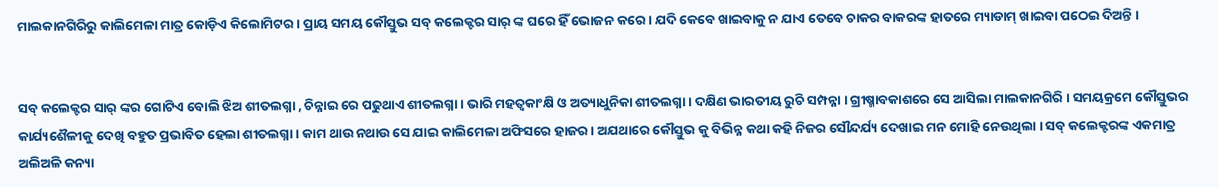ମାଲକାନଗିରିରୁ କାଲିମେଳା ମାତ୍ର କୋଡ଼ିଏ କିଲୋମିଟର । ପ୍ରାୟ ସମୟ କୌସ୍ତୁଭ ସବ୍ କଲେକ୍ଟର ସାର୍ ଙ୍କ ଘରେ ହିଁ ଭୋଜନ କରେ। ଯଦି କେବେ ଖାଇବାକୁ ନ ଯାଏ ତେବେ ଚାକର ବାକରଙ୍କ ହାତରେ ମ୍ୟାଡାମ୍ ଖାଇବା ପଠେଇ ଦିଅନ୍ତି ।


ସବ୍ କଲେକ୍ଟର ସାର୍ ଙ୍କର ଗୋଟିଏ ବୋଲି ଝିଅ ଶୀତଲଗ୍ନା , ଚିନ୍ନାଇ ରେ ପଢୁଥାଏ ଶୀତଲଗ୍ନା। ଭାରି ମହତ୍ୱକାଂକ୍ଷି ଓ ଅତ୍ୟାଧୁନିକା ଶୀତଲଗ୍ନା । ଦକ୍ଷିଣ ଭାରତୀୟ ରୁଚି ସମ୍ପନ୍ନା । ଗ୍ରୀଷ୍ମାବକାଶରେ ସେ ଆସିଲା ମାଲକାନଗିରି । ସମୟକ୍ରମେ କୌସ୍ତୁଭର କାର୍ଯ୍ୟଶୈଳୀକୁ ଦେଖି ବହୁତ ପ୍ରଭାବିତ ହେଲା ଶୀତଲଗ୍ନା । କାମ ଥାଉ ନଥାଉ ସେ ଯାଇ କାଲିମେଳା ଅଫିସରେ ହାଜର । ଅଯଥାରେ କୌସ୍ତୁଭ କୁ ବିଭିନ୍ନ କଥା କହି ନିଜର ସୌନ୍ଦର୍ଯ୍ୟ ଦେଖାଇ ମନ ମୋହି ନେଉଥିଲା । ସବ୍ କଲେକ୍ଟରଙ୍କ ଏକମାତ୍ର ଅଲିଅଳି କନ୍ୟା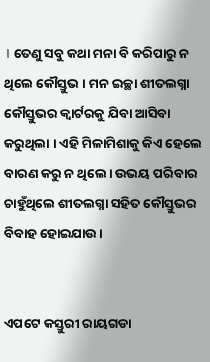। ତେଣୁ ସବୁ କଥା ମନା ବି କରିପାରୁ ନ ଥିଲେ କୌସ୍ତୁଭ । ମନ ଇଚ୍ଛା ଶୀତଲଗ୍ନା କୌସ୍ତୁଭର କ୍ବାର୍ଟରକୁ ଯିବା ଆସିବା କରୁଥିଲା । ଏହି ମିଳାମିଶାକୁ କିଏ ହେଲେ ବାରଣ କରୁ ନ ଥିଲେ। ଉଭୟ ପରିବାର ଚାହୁଁଥିଲେ ଶୀତଲଗ୍ନା ସହିତ କୌସ୍ତୁଭର ବିବାହ ହୋଇଯାଉ ।


ଏପଟେ କସ୍ତୁରୀ ରାୟଗଡା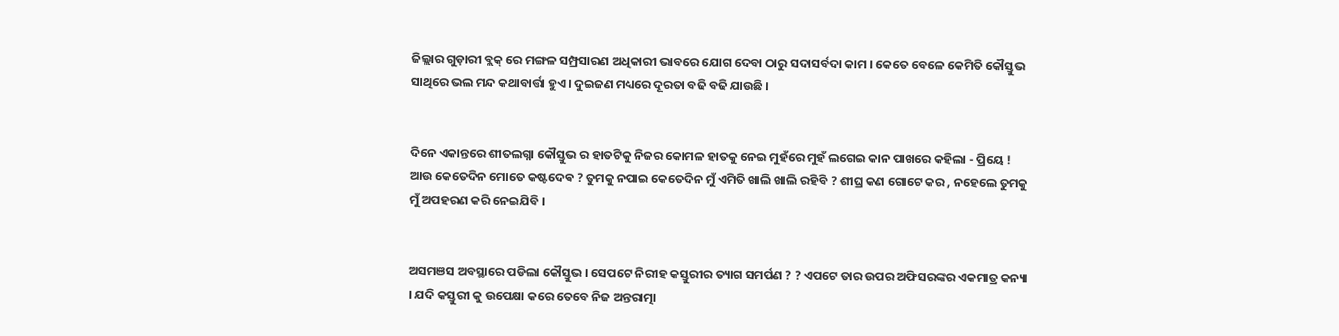ଜିଲ୍ଲାର ଗୁଡ଼ାରୀ ବ୍ଲକ୍ ରେ ମଙ୍ଗଳ ସମ୍ପ୍ରସାରଣ ଅଧିକାରୀ ଭାବରେ ଯୋଗ ଦେବା ଠାରୁ ସଦାସର୍ବଦା କାମ । କେତେ ବେଳେ କେମିତି କୌସ୍ତୁଭ ସାଥିରେ ଭଲ ମନ୍ଦ କଥାବାର୍ତ୍ତା ହୁଏ । ଦୁଇଜଣ ମଧ୍ୟରେ ଦୂରତା ବଢି ବଢି ଯାଉଛି ।


ଦିନେ ଏକାନ୍ତରେ ଶୀତଲଗ୍ନା କୌସ୍ତୁଭ ର ହାତଟିକୁ ନିଜର କୋମଳ ହାତକୁ ନେଇ ମୁହଁରେ ମୁହଁ ଲଗେଇ କାନ ପାଖରେ କହିଲା - ପ୍ରିୟେ ! ଆଉ କେତେଦିନ ମୋତେ କଷ୍ଟଦେଵ ? ତୁମକୁ ନପାଇ କେତେଦିନ ମୁଁ ଏମିତି ଖାଲି ଖାଲି ରହିବି ? ଶୀଘ୍ର କଣ ଗୋଟେ କର , ନହେଲେ ତୁମକୁ ମୁଁ ଅପହରଣ କରି ନେଇଯିବି ।


ଅସମଞସ ଅବସ୍ଥାରେ ପଡିଲା କୌସ୍ତୁଭ । ସେପଟେ ନିରୀହ କସ୍ତୁରୀର ତ୍ୟାଗ ସମର୍ପଣ ? ? ଏପଟେ ତାର ଉପର ଅଫିସରଙ୍କର ଏକମାତ୍ର କନ୍ୟା । ଯଦି କସ୍ତୁରୀ କୁ ଉପେକ୍ଷା କରେ ତେବେ ନିଜ ଅନ୍ତରାତ୍ମା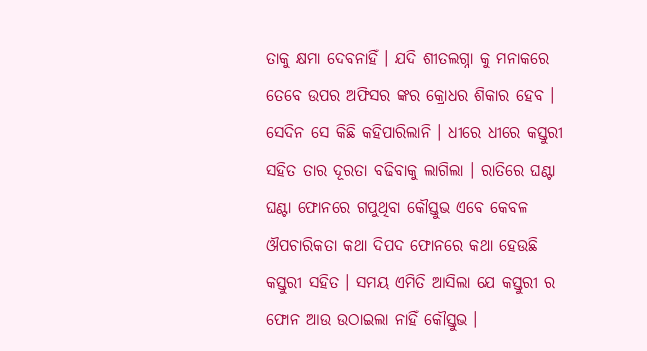ତାକୁ କ୍ଷମା ଦେବନାହିଁ । ଯଦି ଶୀତଲଗ୍ନା କୁ ମନାକରେ ତେବେ ଉପର ଅଫିସର ଙ୍କର କ୍ରୋଧର ଶିକାର ହେବ । ସେଦିନ ସେ କିଛି କହିପାରିଲାନି । ଧୀରେ ଧୀରେ କସ୍ତୁରୀ ସହିତ ତାର ଦୂରତା ବଢିବାକୁ ଲାଗିଲା । ରାତିରେ ଘଣ୍ଟା ଘଣ୍ଟା ଫୋନରେ ଗପୁଥିବା କୌସ୍ତୁଭ ଏବେ କେବଳ ଔପଚାରିକତା କଥା ଦିପଦ ଫୋନରେ କଥା ହେଉଛି କସ୍ତୁରୀ ସହିତ । ସମୟ ଏମିତି ଆସିଲା ଯେ କସ୍ତୁରୀ ର ଫୋନ ଆଉ ଉଠାଇଲା ନାହିଁ କୌସ୍ତୁଭ ।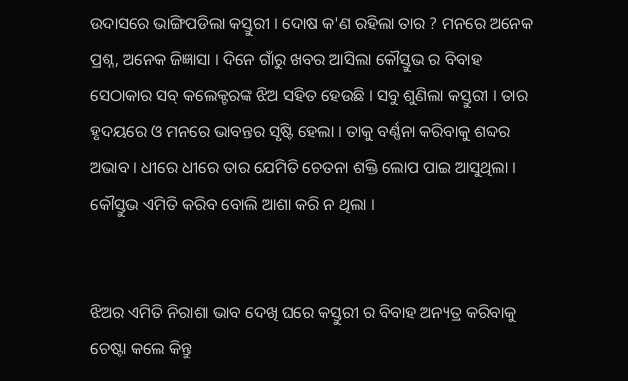ଉଦାସରେ ଭାଙ୍ଗିପଡିଲା କସ୍ତୁରୀ । ଦୋଷ କ'ଣ ରହିଲା ତାର ? ମନରେ ଅନେକ ପ୍ରଶ୍ନ, ଅନେକ ଜିଜ୍ଞାସା । ଦିନେ ଗାଁରୁ ଖବର ଆସିଲା କୌସ୍ତୁଭ ର ବିବାହ ସେଠାକାର ସବ୍ କଲେକ୍ଟରଙ୍କ ଝିଅ ସହିତ ହେଉଛି । ସବୁ ଶୁଣିଲା କସ୍ତୁରୀ । ତାର ହୃଦୟରେ ଓ ମନରେ ଭାବନ୍ତର ସୃଷ୍ଟି ହେଲା । ତାକୁ ବର୍ଣ୍ଣନା କରିବାକୁ ଶବ୍ଦର ଅଭାବ । ଧୀରେ ଧୀରେ ତାର ଯେମିତି ଚେତନା ଶକ୍ତି ଲୋପ ପାଇ ଆସୁଥିଲା । କୌସ୍ତୁଭ ଏମିତି କରିବ ବୋଲି ଆଶା କରି ନ ଥିଲା ।


ଝିଅର ଏମିତି ନିରାଶା ଭାବ ଦେଖି ଘରେ କସ୍ତୁରୀ ର ବିବାହ ଅନ୍ୟତ୍ର କରିବାକୁ ଚେଷ୍ଟା କଲେ କିନ୍ତୁ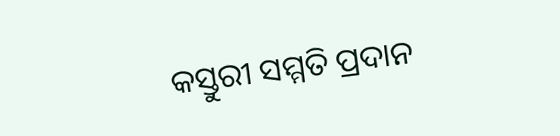କସ୍ତୁରୀ ସମ୍ମତି ପ୍ରଦାନ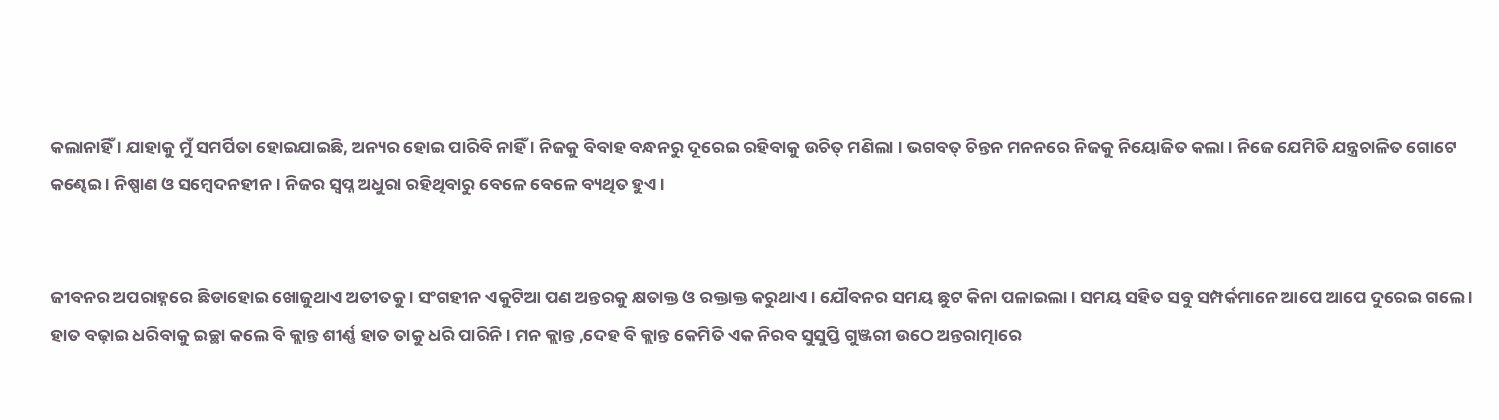କଲାନାହିଁ । ଯାହାକୁ ମୁଁ ସମର୍ପିତା ହୋଇଯାଇଛି, ଅନ୍ୟର ହୋଇ ପାରିବି ନାହିଁ । ନିଜକୁ ବିବାହ ବନ୍ଧନରୁ ଦୂରେଇ ରହିବାକୁ ଉଚିତ୍ ମଣିଲା । ଭଗବତ୍ ଚିନ୍ତନ ମନନରେ ନିଜକୁ ନିୟୋଜିତ କଲା । ନିଜେ ଯେମିତି ଯନ୍ତ୍ରଚାଳିତ ଗୋଟେ କଣ୍ଢେଇ । ନିଷ୍ପାଣ ଓ ସମ୍ବେଦନହୀନ । ନିଜର ସ୍ବପ୍ନ ଅଧୁରା ରହିଥିବାରୁ ବେଳେ ବେଳେ ବ୍ୟଥିତ ହୁଏ।


ଜୀବନର ଅପରାହ୍ନରେ ଛିଡାହୋଇ ଖୋଜୁଥାଏ ଅତୀତକୁ । ସଂଗହୀନ ଏକୁଟିଆ ପଣ ଅନ୍ତରକୁ କ୍ଷତାକ୍ତ ଓ ରକ୍ତାକ୍ତ କରୁଥାଏ । ଯୌବନର ସମୟ ଛୁଟ କିନା ପଳାଇଲା । ସମୟ ସହିତ ସବୁ ସମ୍ପର୍କମାନେ ଆପେ ଆପେ ଦୁରେଇ ଗଲେ । ହାତ ବଢ଼ାଇ ଧରିବାକୁ ଇଚ୍ଛା କଲେ ବି କ୍ଲାନ୍ତ ଶୀର୍ଣ୍ଣ ହାତ ତାକୁ ଧରି ପାରିନି । ମନ କ୍ଲାନ୍ତ ,ଦେହ ବି କ୍ଲାନ୍ତ କେମିତି ଏକ ନିରବ ସୁସୁପ୍ତି ଗୁଞ୍ଜରୀ ଉଠେ ଅନ୍ତରାତ୍ମାରେ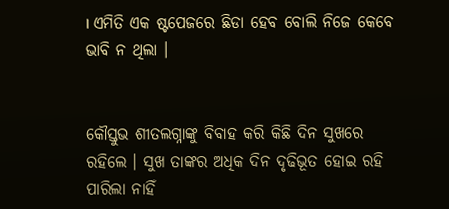। ଏମିତି ଏକ ଷ୍ଟପେଜରେ ଛିଡା ହେବ ବୋଲି ନିଜେ କେବେ ଭାବି ନ ଥିଲା ।


କୌସ୍ତୁଭ ଶୀତଲଗ୍ନାଙ୍କୁ ବିବାହ କରି କିଛି ଦିନ ସୁଖରେ ରହିଲେ । ସୁଖ ତାଙ୍କର ଅଧିକ ଦିନ ଦୃଢିଭୂତ ହୋଇ ରହି ପାରିଲା ନାହିଁ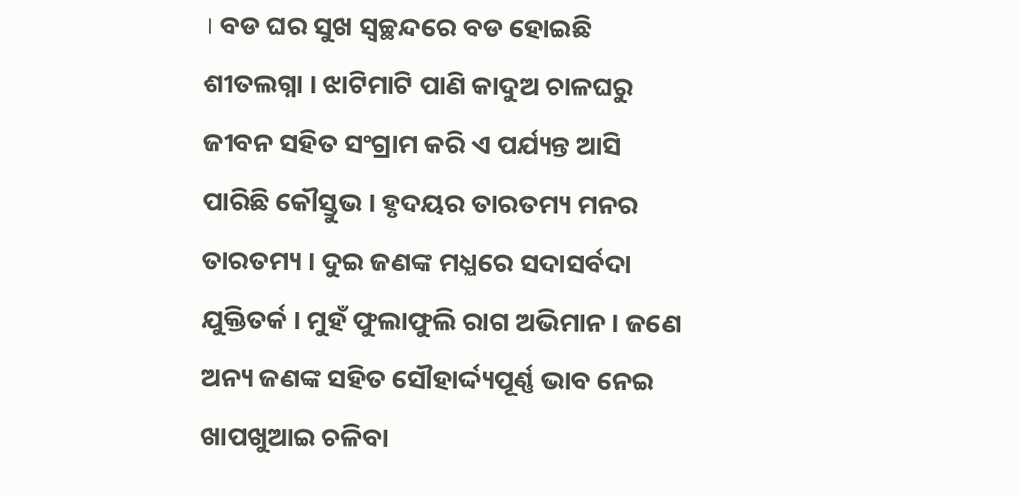। ବଡ ଘର ସୁଖ ସ୍ବଚ୍ଛନ୍ଦରେ ବଡ ହୋଇଛି ଶୀତଲଗ୍ନା । ଝାଟିମାଟି ପାଣି କାଦୁଅ ଚାଳଘରୁ ଜୀବନ ସହିତ ସଂଗ୍ରାମ କରି ଏ ପର୍ଯ୍ୟନ୍ତ ଆସି ପାରିଛି କୌସ୍ତୁଭ । ହୃଦୟର ତାରତମ୍ୟ ମନର ତାରତମ୍ୟ । ଦୁଇ ଜଣଙ୍କ ମଧ୍ଯରେ ସଦାସର୍ବଦା ଯୁକ୍ତିତର୍କ । ମୁହଁ ଫୁଲାଫୁଲି ରାଗ ଅଭିମାନ । ଜଣେ ଅନ୍ୟ ଜଣଙ୍କ ସହିତ ସୌହାର୍ଦ୍ଦ୍ୟପୂର୍ଣ୍ଣ ଭାବ ନେଇ ଖାପଖୁଆଇ ଚଳିବା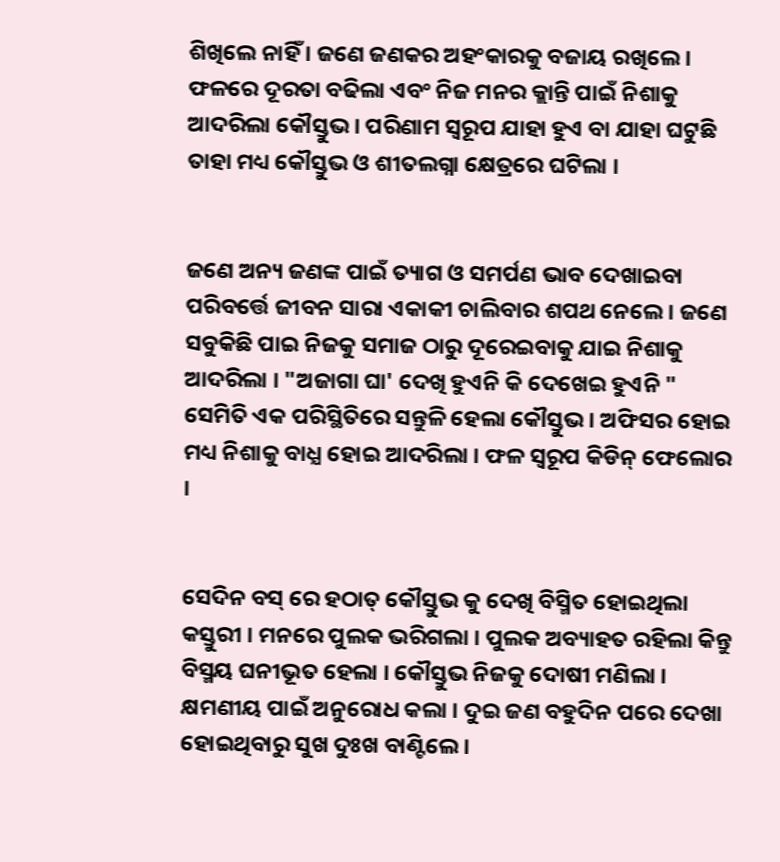ଶିଖିଲେ ନାହିଁ । ଜଣେ ଜଣକର ଅହଂକାରକୁ ବଜାୟ ରଖିଲେ । ଫଳରେ ଦୂରତା ବଢିଲା ଏବଂ ନିଜ ମନର କ୍ଲାନ୍ତି ପାଇଁ ନିଶାକୁ ଆଦରିଲା କୌସ୍ତୁଭ । ପରିଣାମ ସ୍ବରୂପ ଯାହା ହୁଏ ବା ଯାହା ଘଟୁଛି ତାହା ମଧ୍ୟ କୌସ୍ତୁଭ ଓ ଶୀତଲଗ୍ନା କ୍ଷେତ୍ରରେ ଘଟିଲା ।


ଜଣେ ଅନ୍ୟ ଜଣଙ୍କ ପାଇଁ ତ୍ୟାଗ ଓ ସମର୍ପଣ ଭାବ ଦେଖାଇବା ପରିବର୍ତ୍ତେ ଜୀବନ ସାରା ଏକାକୀ ଚାଲିବାର ଶପଥ ନେଲେ । ଜଣେ ସବୁକିଛି ପାଇ ନିଜକୁ ସମାଜ ଠାରୁ ଦୂରେଇବାକୁ ଯାଇ ନିଶାକୁ ଆଦରିଲା । "ଅଜାଗା ଘା' ଦେଖି ହୁଏନି କି ଦେଖେଇ ହୁଏନି " ସେମିତି ଏକ ପରିସ୍ଥିତିରେ ସନ୍ତୁଳି ହେଲା କୌସ୍ତୁଭ । ଅଫିସର ହୋଇ ମଧ୍ୟ ନିଶାକୁ ବାଧ୍ଯ ହୋଇ ଆଦରିଲା । ଫଳ ସ୍ବରୂପ କିଡିନ୍ ଫେଲୋର ।


ସେଦିନ ବସ୍ ରେ ହଠାତ୍ କୌସ୍ତୁଭ କୁ ଦେଖି ବିସ୍ମିତ ହୋଇଥିଲା କସ୍ତୁରୀ । ମନରେ ପୁଲକ ଭରିଗଲା । ପୁଲକ ଅବ୍ୟାହତ ରହିଲା କିନ୍ତୁ ବିସ୍ମୟ ଘନୀଭୂତ ହେଲା । କୌସ୍ତୁଭ ନିଜକୁ ଦୋଷୀ ମଣିଲା । କ୍ଷମଣୀୟ ପାଇଁ ଅନୁରୋଧ କଲା । ଦୁଇ ଜଣ ବହୁଦିନ ପରେ ଦେଖା ହୋଇଥିବାରୁ ସୁଖ ଦୁଃଖ ବାଣ୍ଟିଲେ ।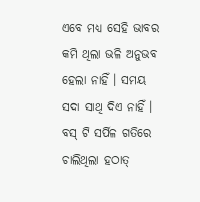ଏବେ ମଧ୍ୟ ସେହି ଭାବର କମି ଥିଲା ଭଳି ଅନୁଭବ ହେଲା ନାହିଁ । ସମୟ ସଦା ସାଥି ଦିଏ ନାହିଁ । ବସ୍ ଟି ସର୍ପିଳ ଗତିରେ ଚାଲିଥିଲା ହଠାତ୍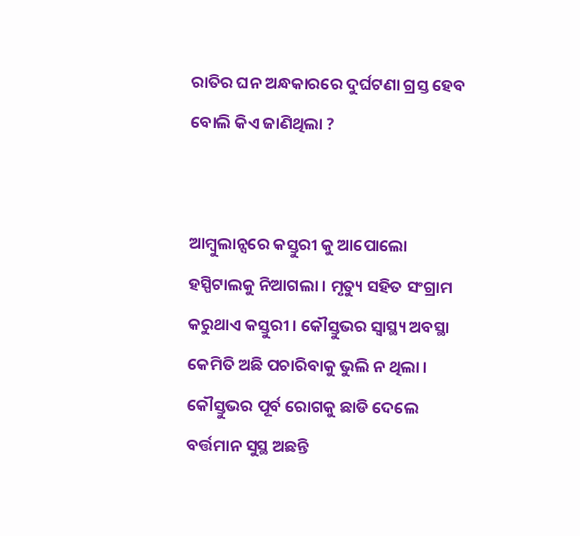ରାତିର ଘନ ଅନ୍ଧକାରରେ ଦୁର୍ଘଟଣା ଗ୍ରସ୍ତ ହେବ ବୋଲି କିଏ ଜାଣିଥିଲା ?


ଆମ୍ବୁଲାନ୍ସରେ କସ୍ତୁରୀ କୁ ଆପୋଲୋ ହସ୍ପିଟାଲକୁ ନିଆଗଲା । ମୃତ୍ୟୁ ସହିତ ସଂଗ୍ରାମ କରୁଥାଏ କସ୍ତୁରୀ । କୌସ୍ତୁଭର ସ୍ବାସ୍ଥ୍ୟ ଅବସ୍ଥା କେମିତି ଅଛି ପଚାରିବାକୁ ଭୁଲି ନ ଥିଲା । କୌସ୍ତୁଭର ପୂର୍ବ ରୋଗକୁ ଛାଡି ଦେଲେ ବର୍ତ୍ତମାନ ସୁସ୍ଥ ଅଛନ୍ତି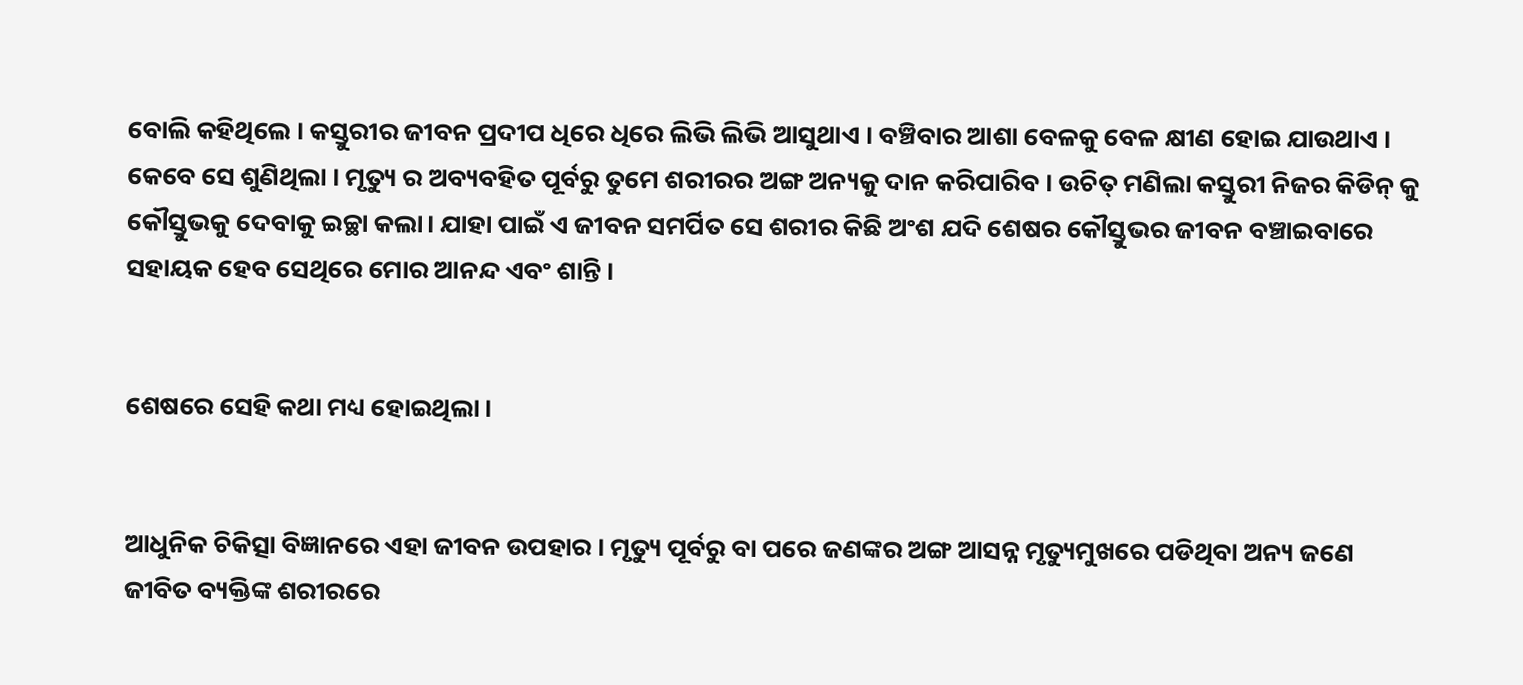ବୋଲି କହିଥିଲେ । କସ୍ତୁରୀର ଜୀବନ ପ୍ରଦୀପ ଧିରେ ଧିରେ ଲିଭି ଲିଭି ଆସୁଥାଏ । ବଞ୍ଚିବାର ଆଶା ବେଳକୁ ବେଳ କ୍ଷୀଣ ହୋଇ ଯାଉଥାଏ । କେବେ ସେ ଶୁଣିଥିଲା । ମୃତ୍ୟୁ ର ଅବ୍ୟବହିତ ପୂର୍ବରୁ ତୁମେ ଶରୀରର ଅଙ୍ଗ ଅନ୍ୟକୁ ଦାନ କରିପାରିବ । ଉଚିତ୍ ମଣିଲା କସ୍ତୁରୀ ନିଜର କିଡିନ୍ କୁ କୌସ୍ତୁଭକୁ ଦେବାକୁ ଇଚ୍ଛା କଲା। ଯାହା ପାଇଁ ଏ ଜୀବନ ସମର୍ପିତ ସେ ଶରୀର କିଛି ଅଂଶ ଯଦି ଶେଷର କୌସ୍ତୁଭର ଜୀବନ ବଞ୍ଚାଇବାରେ ସହାୟକ ହେବ ସେଥିରେ ମୋର ଆନନ୍ଦ ଏବଂ ଶାନ୍ତି ।


ଶେଷରେ ସେହି କଥା ମଧ୍ୟ ହୋଇଥିଲା ।


ଆଧୁନିକ ଚିକିତ୍ସା ବିଜ୍ଞାନରେ ଏହା ଜୀବନ ଉପହାର । ମୃତ୍ୟୁ ପୂର୍ବରୁ ବା ପରେ ଜଣଙ୍କର ଅଙ୍ଗ ଆସନ୍ନ ମୃତ୍ୟୁମୁଖରେ ପଡିଥିବା ଅନ୍ୟ ଜଣେ ଜୀବିତ ବ୍ୟକ୍ତିଙ୍କ ଶରୀରରେ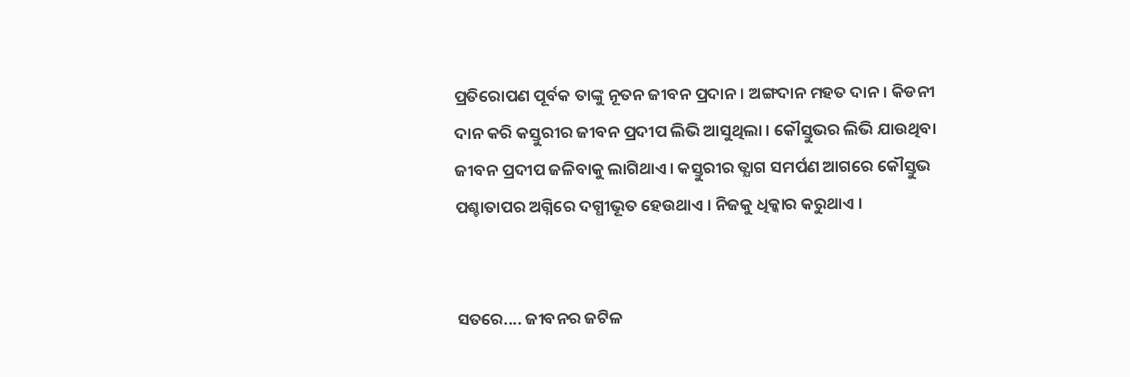ପ୍ରତିରୋପଣ ପୂର୍ବକ ତାଙ୍କୁ ନୂତନ ଜୀବନ ପ୍ରଦାନ । ଅଙ୍ଗଦାନ ମହତ ଦାନ। କିଡନୀ ଦାନ କରି କସ୍ତୁରୀର ଜୀବନ ପ୍ରଦୀପ ଲିଭି ଆସୁଥିଲା । କୌସ୍ତୁଭର ଲିଭି ଯାଉଥିବା ଜୀବନ ପ୍ରଦୀପ ଜଳିବାକୁ ଲାଗିଥାଏ। କସ୍ତୁରୀର ତ୍ଯାଗ ସମର୍ପଣ ଆଗରେ କୌସ୍ତୁଭ ପଶ୍ଚାତାପର ଅଗ୍ନିରେ ଦଗ୍ଧୀଭୂତ ହେଉଥାଏ । ନିଜକୁ ଧିକ୍କାର କରୁଥାଏ ।


ସତରେ.... ଜୀବନର ଜଟିଳ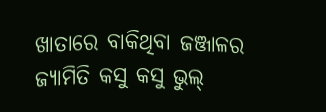ଖାତାରେ ବାକିଥିବା ଜଞ୍ଜାଳର ଜ୍ୟାମିତି କସୁ କସୁ ଭୁଲ୍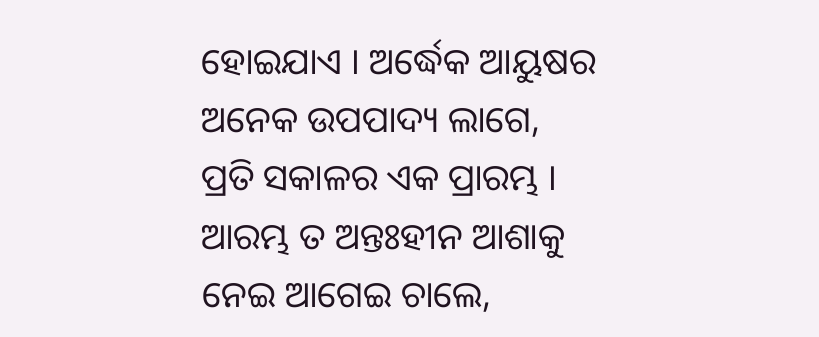ହୋଇଯାଏ । ଅର୍ଦ୍ଧେକ ଆୟୁଷର ଅନେକ ଉପପାଦ୍ୟ ଲାଗେ, ପ୍ରତି ସକାଳର ଏକ ପ୍ରାରମ୍ଭ । ଆରମ୍ଭ ତ ଅନ୍ତଃହୀନ ଆଶାକୁ ନେଇ ଆଗେଇ ଚାଲେ,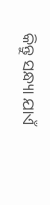କିନ୍ତୁ ସନ୍ଧ୍ୟା ଯାଏଁ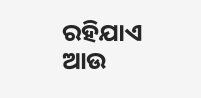ରହିଯାଏ ଆଉ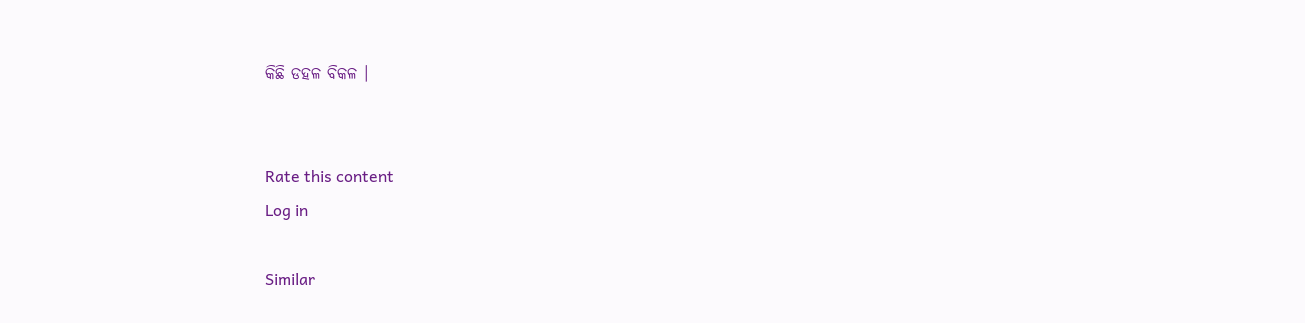କିଛି ଡହଳ ବିକଳ ।


Rate this content
Log in

Similar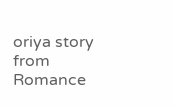oriya story from Romance